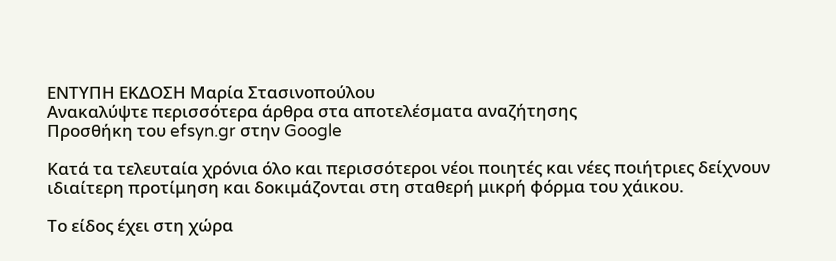ΕΝΤΥΠΗ ΕΚΔΟΣΗ Μαρία Στασινοπούλου
Ανακαλύψτε περισσότερα άρθρα στα αποτελέσματα αναζήτησης
Προσθήκη του efsyn.gr στην Google

Κατά τα τελευταία χρόνια όλο και περισσότεροι νέοι ποιητές και νέες ποιήτριες δείχνουν ιδιαίτερη προτίμηση και δοκιμάζονται στη σταθερή μικρή φόρμα του χάικου.

Το είδος έχει στη χώρα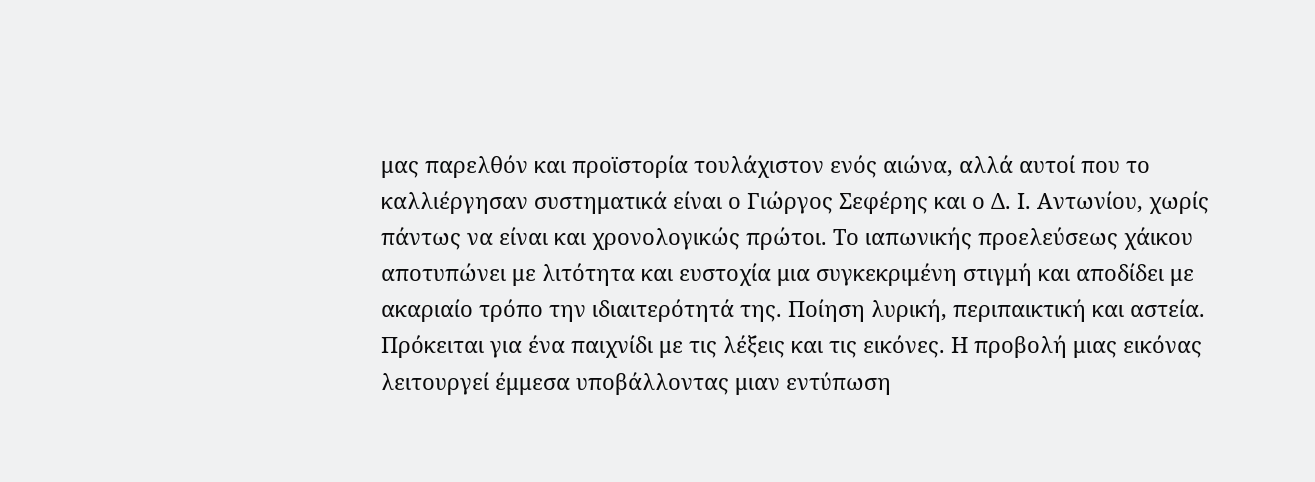μας παρελθόν και προϊστορία τουλάχιστον ενός αιώνα, αλλά αυτοί που το καλλιέργησαν συστηματικά είναι ο Γιώργος Σεφέρης και ο Δ. Ι. Αντωνίου, χωρίς πάντως να είναι και χρονολογικώς πρώτοι. Το ιαπωνικής προελεύσεως χάικου αποτυπώνει με λιτότητα και ευστοχία μια συγκεκριμένη στιγμή και αποδίδει με ακαριαίο τρόπο την ιδιαιτερότητά της. Ποίηση λυρική, περιπαικτική και αστεία. Πρόκειται για ένα παιχνίδι με τις λέξεις και τις εικόνες. Η προβολή μιας εικόνας λειτουργεί έμμεσα υποβάλλοντας μιαν εντύπωση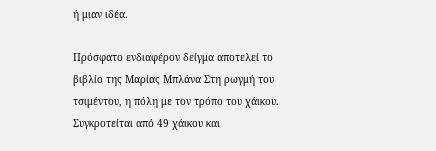ή μιαν ιδέα.

Πρόσφατο ενδιαφέρον δείγμα αποτελεί το βιβλίο της Μαρίας Μπλάνα Στη ρωγμή του τσιμέντου, η πόλη με τον τρόπο του χάικου. Συγκροτείται από 49 χάικου και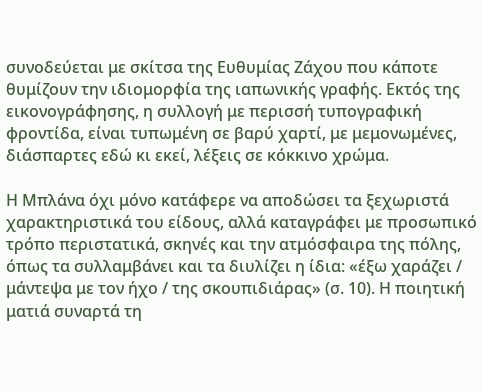συνοδεύεται με σκίτσα της Ευθυμίας Ζάχου που κάποτε θυμίζουν την ιδιομορφία της ιαπωνικής γραφής. Εκτός της εικονογράφησης, η συλλογή με περισσή τυπογραφική φροντίδα, είναι τυπωμένη σε βαρύ χαρτί, με μεμονωμένες, διάσπαρτες εδώ κι εκεί, λέξεις σε κόκκινο χρώμα.

Η Μπλάνα όχι μόνο κατάφερε να αποδώσει τα ξεχωριστά χαρακτηριστικά του είδους, αλλά καταγράφει με προσωπικό τρόπο περιστατικά, σκηνές και την ατμόσφαιρα της πόλης, όπως τα συλλαμβάνει και τα διυλίζει η ίδια: «έξω χαράζει / μάντεψα με τον ήχο / της σκουπιδιάρας» (σ. 10). Η ποιητική ματιά συναρτά τη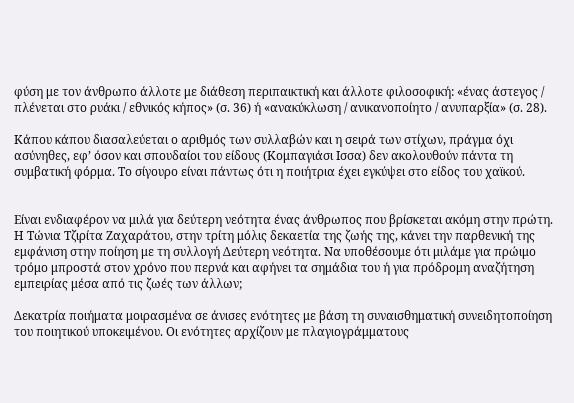φύση με τον άνθρωπο άλλοτε με διάθεση περιπαικτική και άλλοτε φιλοσοφική: «ένας άστεγος / πλένεται στο ρυάκι / εθνικός κήπος» (σ. 36) ή «ανακύκλωση / ανικανοποίητο / ανυπαρξία» (σ. 28).

Κάπου κάπου διασαλεύεται ο αριθμός των συλλαβών και η σειρά των στίχων, πράγμα όχι ασύνηθες, εφ’ όσον και σπουδαίοι του είδους (Κομπαγιάσι Ισσα) δεν ακολουθούν πάντα τη συμβατική φόρμα. Το σίγουρο είναι πάντως ότι η ποιήτρια έχει εγκύψει στο είδος του χαϊκού.


Είναι ενδιαφέρον να μιλά για δεύτερη νεότητα ένας άνθρωπος που βρίσκεται ακόμη στην πρώτη. Η Τώνια Τζιρίτα Ζαχαράτου, στην τρίτη μόλις δεκαετία της ζωής της, κάνει την παρθενική της εμφάνιση στην ποίηση με τη συλλογή Δεύτερη νεότητα. Να υποθέσουμε ότι μιλάμε για πρώιμο τρόμο μπροστά στον χρόνο που περνά και αφήνει τα σημάδια του ή για πρόδρομη αναζήτηση εμπειρίας μέσα από τις ζωές των άλλων;

Δεκατρία ποιήματα μοιρασμένα σε άνισες ενότητες με βάση τη συναισθηματική συνειδητοποίηση του ποιητικού υποκειμένου. Οι ενότητες αρχίζουν με πλαγιογράμματους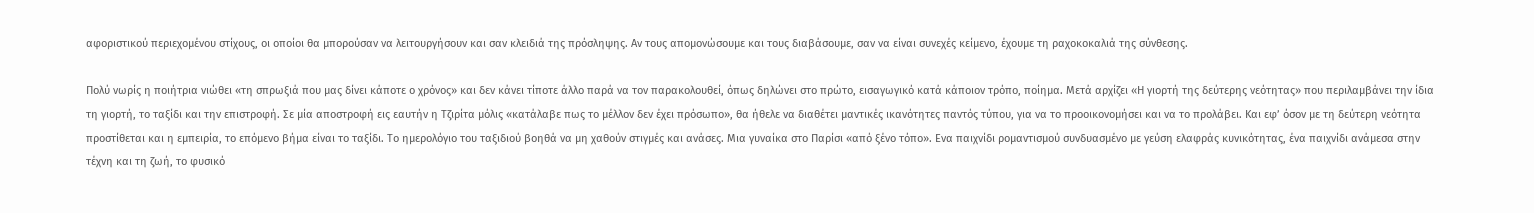αφοριστικού περιεχομένου στίχους, οι οποίοι θα μπορούσαν να λειτουργήσουν και σαν κλειδιά της πρόσληψης. Αν τους απομονώσουμε και τους διαβάσουμε, σαν να είναι συνεχές κείμενο, έχουμε τη ραχοκοκαλιά της σύνθεσης.

Πολύ νωρίς η ποιήτρια νιώθει «τη σπρωξιά που μας δίνει κάποτε ο χρόνος» και δεν κάνει τίποτε άλλο παρά να τον παρακολουθεί, όπως δηλώνει στο πρώτο, εισαγωγικό κατά κάποιον τρόπο, ποίημα. Μετά αρχίζει «Η γιορτή της δεύτερης νεότητας» που περιλαμβάνει την ίδια τη γιορτή, το ταξίδι και την επιστροφή. Σε μία αποστροφή εις εαυτήν η Τζιρίτα μόλις «κατάλαβε πως το μέλλον δεν έχει πρόσωπο», θα ήθελε να διαθέτει μαντικές ικανότητες παντός τύπου, για να το προοικονομήσει και να το προλάβει. Και εφ’ όσον με τη δεύτερη νεότητα προστίθεται και η εμπειρία, το επόμενο βήμα είναι το ταξίδι. Το ημερολόγιο του ταξιδιού βοηθά να μη χαθούν στιγμές και ανάσες. Μια γυναίκα στο Παρίσι «από ξένο τόπο». Ενα παιχνίδι ρομαντισμού συνδυασμένο με γεύση ελαφράς κυνικότητας, ένα παιχνίδι ανάμεσα στην τέχνη και τη ζωή, το φυσικό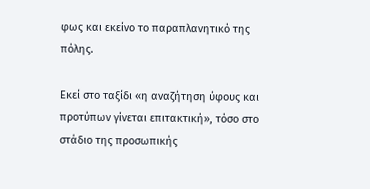φως και εκείνο το παραπλανητικό της πόλης.

Εκεί στο ταξίδι «η αναζήτηση ύφους και προτύπων γίνεται επιτακτική», τόσο στο στάδιο της προσωπικής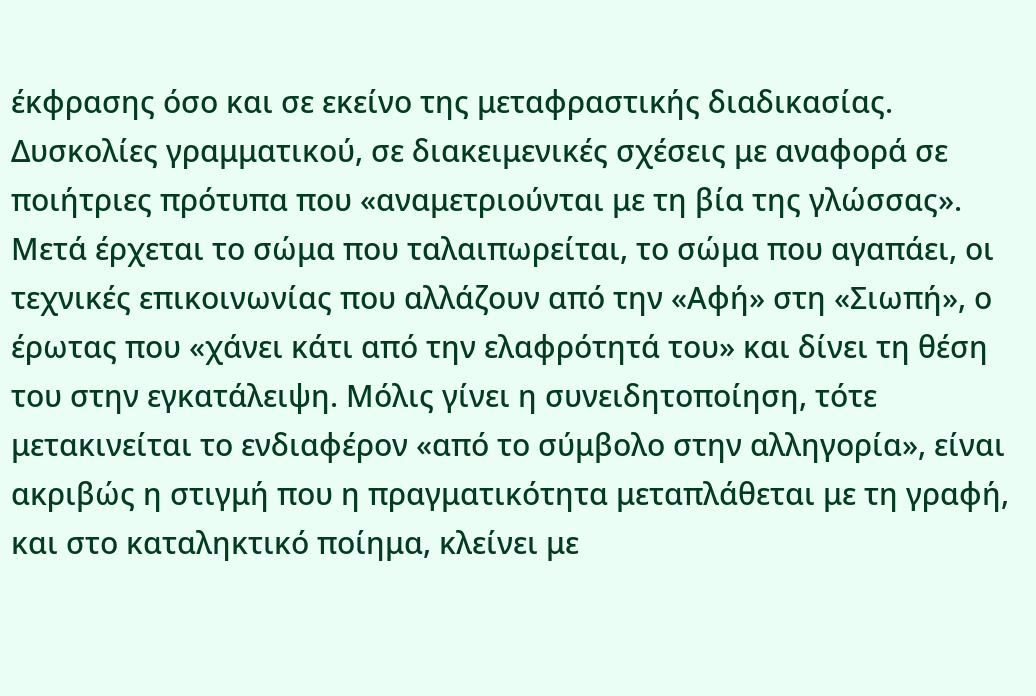έκφρασης όσο και σε εκείνο της μεταφραστικής διαδικασίας. Δυσκολίες γραμματικού, σε διακειμενικές σχέσεις με αναφορά σε ποιήτριες πρότυπα που «αναμετριούνται με τη βία της γλώσσας». Μετά έρχεται το σώμα που ταλαιπωρείται, το σώμα που αγαπάει, οι τεχνικές επικοινωνίας που αλλάζουν από την «Αφή» στη «Σιωπή», ο έρωτας που «χάνει κάτι από την ελαφρότητά του» και δίνει τη θέση του στην εγκατάλειψη. Μόλις γίνει η συνειδητοποίηση, τότε μετακινείται το ενδιαφέρον «από το σύμβολο στην αλληγορία», είναι ακριβώς η στιγμή που η πραγματικότητα μεταπλάθεται με τη γραφή, και στο καταληκτικό ποίημα, κλείνει με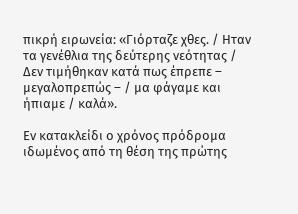πικρή ειρωνεία: «Γιόρταζε χθες. / Ηταν τα γενέθλια της δεύτερης νεότητας / Δεν τιμήθηκαν κατά πως έπρεπε – μεγαλοπρεπώς – / μα φάγαμε και ήπιαμε / καλά».

Εν κατακλείδι ο χρόνος πρόδρομα ιδωμένος από τη θέση της πρώτης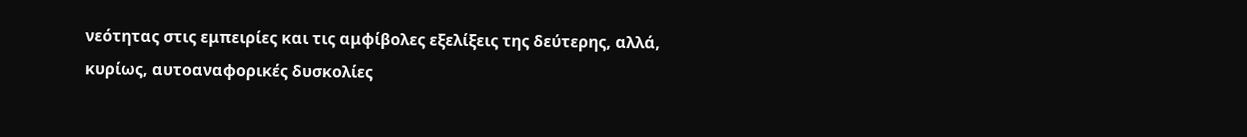νεότητας στις εμπειρίες και τις αμφίβολες εξελίξεις της δεύτερης, αλλά, κυρίως, αυτοαναφορικές δυσκολίες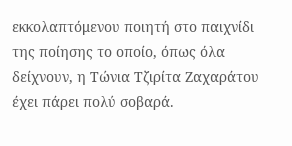εκκολαπτόμενου ποιητή στο παιχνίδι της ποίησης το οποίο, όπως όλα δείχνουν, η Τώνια Τζιρίτα Ζαχαράτου έχει πάρει πολύ σοβαρά.